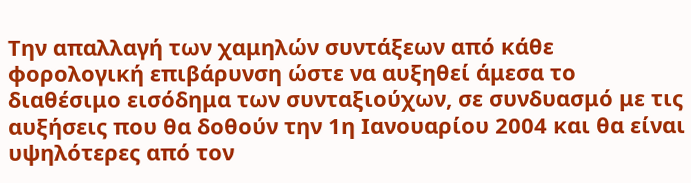Την απαλλαγή των χαμηλών συντάξεων από κάθε φορολογική επιβάρυνση ώστε να αυξηθεί άμεσα το διαθέσιμο εισόδημα των συνταξιούχων, σε συνδυασμό με τις αυξήσεις που θα δοθούν την 1η Ιανουαρίου 2004 και θα είναι υψηλότερες από τον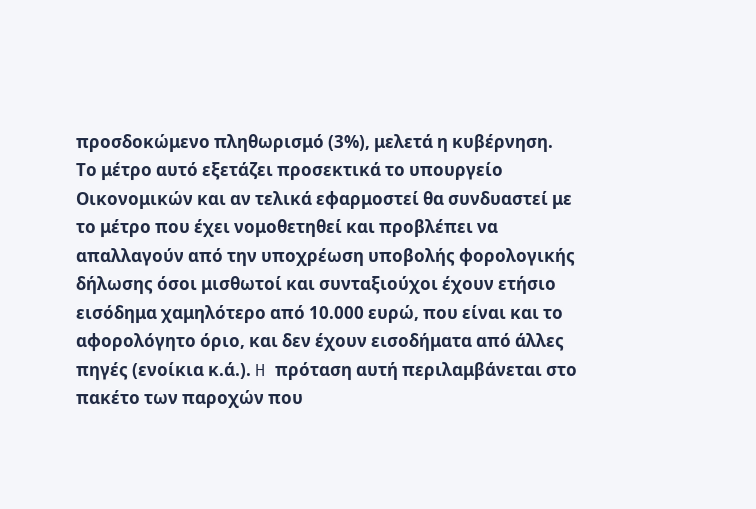προσδοκώμενο πληθωρισμό (3%), μελετά η κυβέρνηση.
Το μέτρο αυτό εξετάζει προσεκτικά το υπουργείο Οικονομικών και αν τελικά εφαρμοστεί θα συνδυαστεί με το μέτρο που έχει νομοθετηθεί και προβλέπει να απαλλαγούν από την υποχρέωση υποβολής φορολογικής δήλωσης όσοι μισθωτοί και συνταξιούχοι έχουν ετήσιο εισόδημα χαμηλότερο από 10.000 ευρώ, που είναι και το αφορολόγητο όριο, και δεν έχουν εισοδήματα από άλλες πηγές (ενοίκια κ.ά.). H πρόταση αυτή περιλαμβάνεται στο πακέτο των παροχών που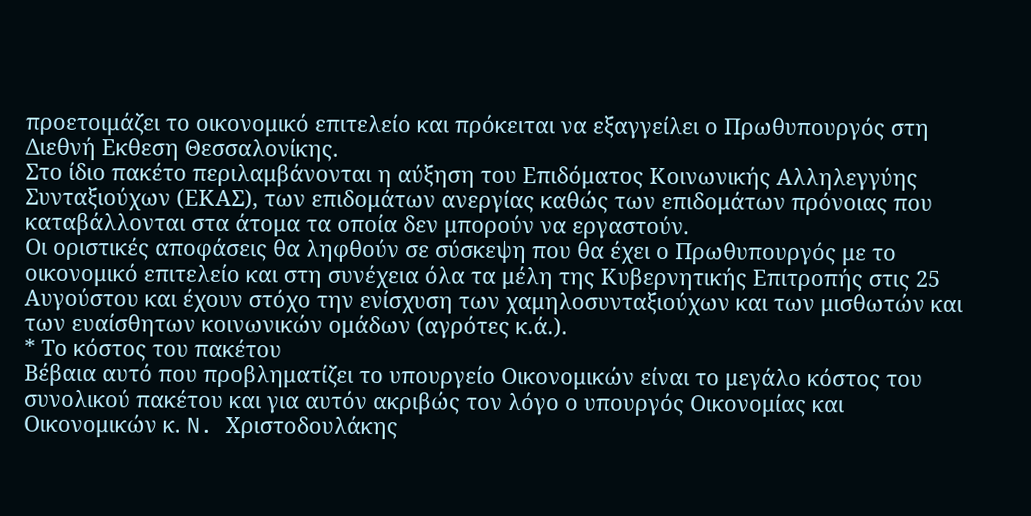προετοιμάζει το οικονομικό επιτελείο και πρόκειται να εξαγγείλει ο Πρωθυπουργός στη Διεθνή Εκθεση Θεσσαλονίκης.
Στο ίδιο πακέτο περιλαμβάνονται η αύξηση του Επιδόματος Κοινωνικής Αλληλεγγύης Συνταξιούχων (ΕΚΑΣ), των επιδομάτων ανεργίας καθώς των επιδομάτων πρόνοιας που καταβάλλονται στα άτομα τα οποία δεν μπορούν να εργαστούν.
Οι οριστικές αποφάσεις θα ληφθούν σε σύσκεψη που θα έχει ο Πρωθυπουργός με το οικονομικό επιτελείο και στη συνέχεια όλα τα μέλη της Κυβερνητικής Επιτροπής στις 25 Αυγούστου και έχουν στόχο την ενίσχυση των χαμηλοσυνταξιούχων και των μισθωτών και των ευαίσθητων κοινωνικών ομάδων (αγρότες κ.ά.).
* Το κόστος του πακέτου
Βέβαια αυτό που προβληματίζει το υπουργείο Οικονομικών είναι το μεγάλο κόστος του συνολικού πακέτου και για αυτόν ακριβώς τον λόγο ο υπουργός Οικονομίας και Οικονομικών κ. N. Χριστοδουλάκης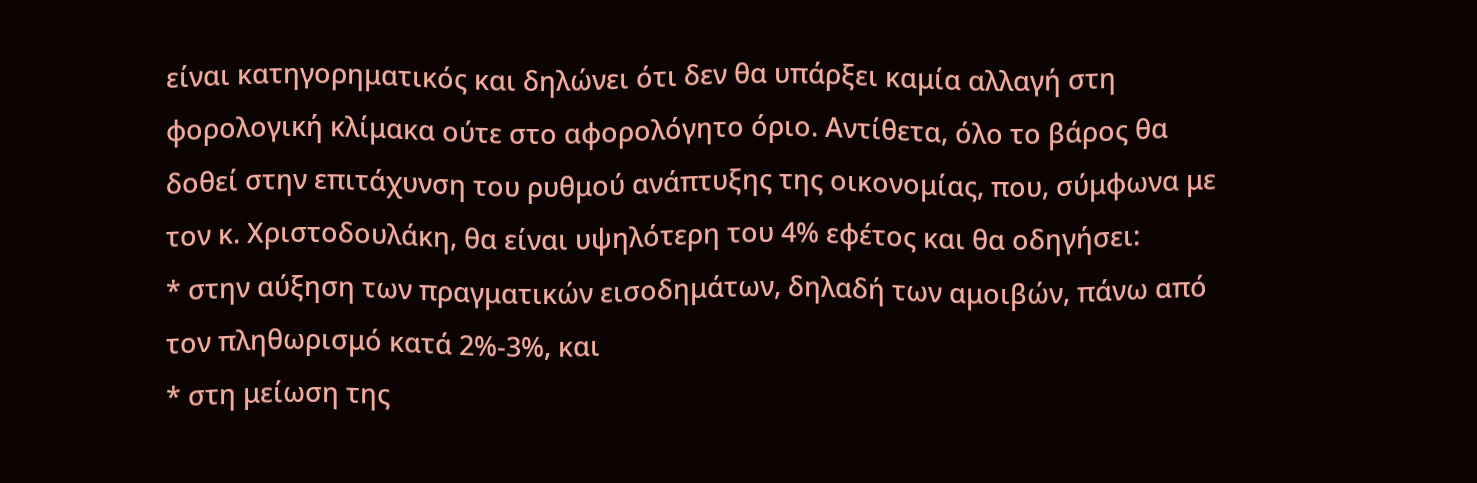είναι κατηγορηματικός και δηλώνει ότι δεν θα υπάρξει καμία αλλαγή στη φορολογική κλίμακα ούτε στο αφορολόγητο όριο. Αντίθετα, όλο το βάρος θα δοθεί στην επιτάχυνση του ρυθμού ανάπτυξης της οικονομίας, που, σύμφωνα με τον κ. Χριστοδουλάκη, θα είναι υψηλότερη του 4% εφέτος και θα οδηγήσει:
* στην αύξηση των πραγματικών εισοδημάτων, δηλαδή των αμοιβών, πάνω από τον πληθωρισμό κατά 2%-3%, και
* στη μείωση της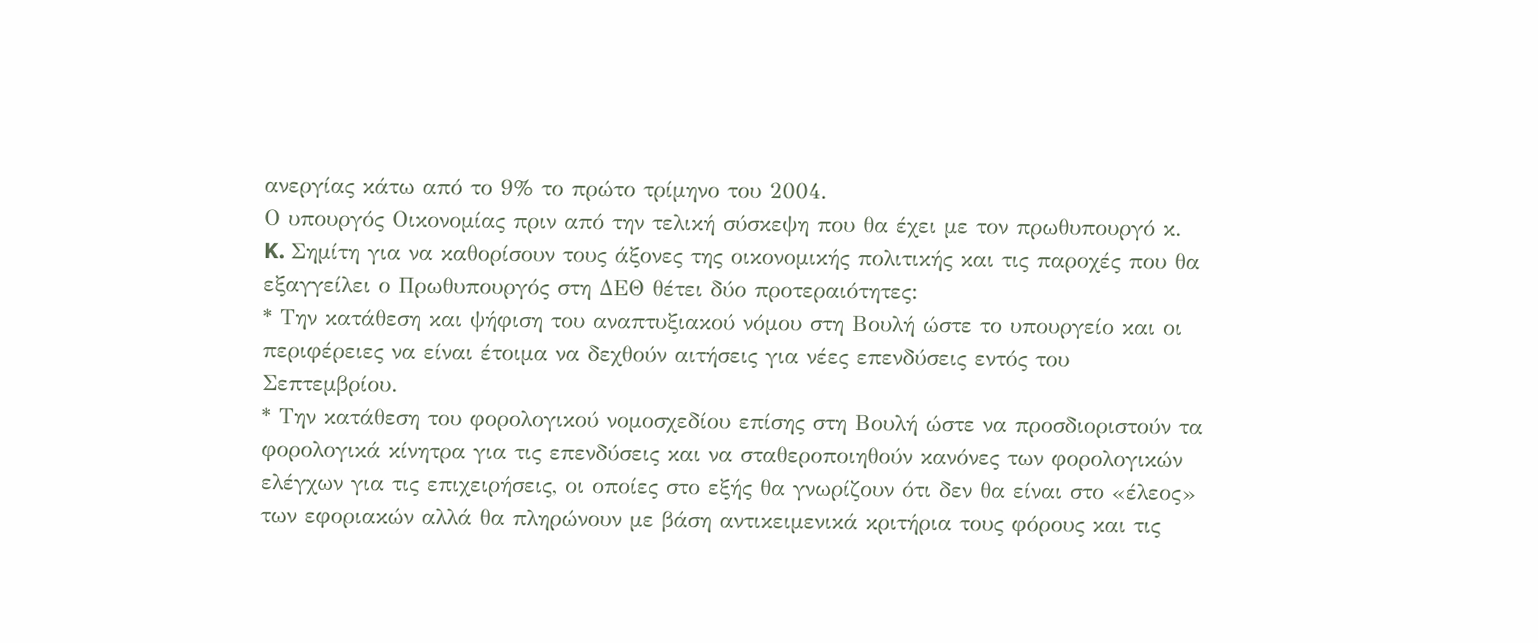ανεργίας κάτω από το 9% το πρώτο τρίμηνο του 2004.
Ο υπουργός Οικονομίας πριν από την τελική σύσκεψη που θα έχει με τον πρωθυπουργό κ. K. Σημίτη για να καθορίσουν τους άξονες της οικονομικής πολιτικής και τις παροχές που θα εξαγγείλει ο Πρωθυπουργός στη ΔΕΘ θέτει δύο προτεραιότητες:
* Την κατάθεση και ψήφιση του αναπτυξιακού νόμου στη Βουλή ώστε το υπουργείο και οι περιφέρειες να είναι έτοιμα να δεχθούν αιτήσεις για νέες επενδύσεις εντός του Σεπτεμβρίου.
* Την κατάθεση του φορολογικού νομοσχεδίου επίσης στη Βουλή ώστε να προσδιοριστούν τα φορολογικά κίνητρα για τις επενδύσεις και να σταθεροποιηθούν κανόνες των φορολογικών ελέγχων για τις επιχειρήσεις, οι οποίες στο εξής θα γνωρίζουν ότι δεν θα είναι στο «έλεος» των εφοριακών αλλά θα πληρώνουν με βάση αντικειμενικά κριτήρια τους φόρους και τις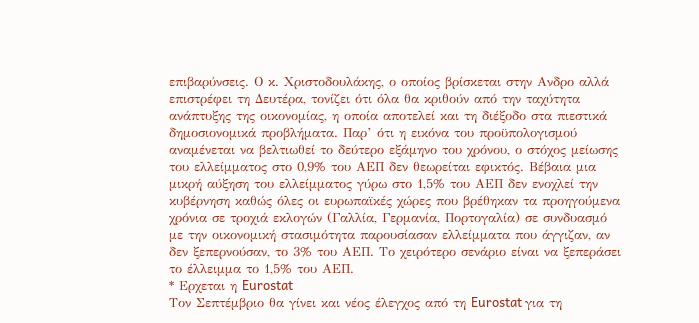επιβαρύνσεις. Ο κ. Χριστοδουλάκης, ο οποίος βρίσκεται στην Ανδρο αλλά επιστρέφει τη Δευτέρα, τονίζει ότι όλα θα κριθούν από την ταχύτητα ανάπτυξης της οικονομίας, η οποία αποτελεί και τη διέξοδο στα πιεστικά δημοσιονομικά προβλήματα. Παρ’ ότι η εικόνα του προϋπολογισμού αναμένεται να βελτιωθεί το δεύτερο εξάμηνο του χρόνου, ο στόχος μείωσης του ελλείμματος στο 0,9% του ΑΕΠ δεν θεωρείται εφικτός. Βέβαια μια μικρή αύξηση του ελλείμματος γύρω στο 1,5% του ΑΕΠ δεν ενοχλεί την κυβέρνηση καθώς όλες οι ευρωπαϊκές χώρες που βρέθηκαν τα προηγούμενα χρόνια σε τροχιά εκλογών (Γαλλία, Γερμανία, Πορτογαλία) σε συνδυασμό με την οικονομική στασιμότητα παρουσίασαν ελλείμματα που άγγιζαν, αν δεν ξεπερνούσαν, το 3% του ΑΕΠ. Το χειρότερο σενάριο είναι να ξεπεράσει το έλλειμμα το 1,5% του ΑΕΠ.
* Ερχεται η Eurostat
Τον Σεπτέμβριο θα γίνει και νέος έλεγχος από τη Eurostat για τη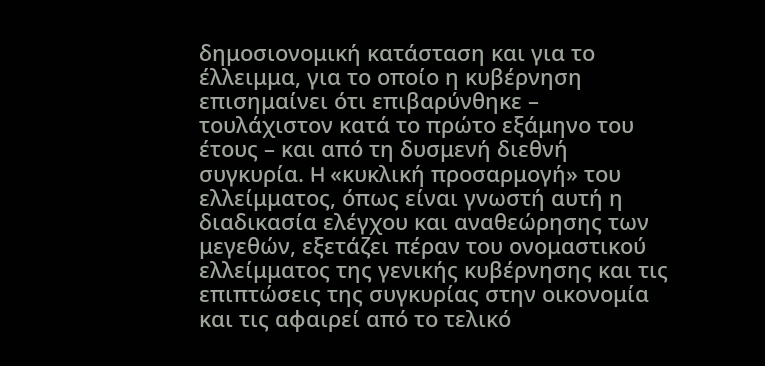δημοσιονομική κατάσταση και για το έλλειμμα, για το οποίο η κυβέρνηση επισημαίνει ότι επιβαρύνθηκε – τουλάχιστον κατά το πρώτο εξάμηνο του έτους – και από τη δυσμενή διεθνή συγκυρία. H «κυκλική προσαρμογή» του ελλείμματος, όπως είναι γνωστή αυτή η διαδικασία ελέγχου και αναθεώρησης των μεγεθών, εξετάζει πέραν του ονομαστικού ελλείμματος της γενικής κυβέρνησης και τις επιπτώσεις της συγκυρίας στην οικονομία και τις αφαιρεί από το τελικό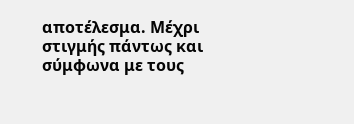αποτέλεσμα. Μέχρι στιγμής πάντως και σύμφωνα με τους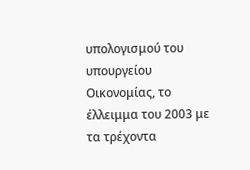υπολογισμού του υπουργείου Οικονομίας, το έλλειμμα του 2003 με τα τρέχοντα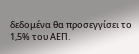δεδομένα θα προσεγγίσει το 1,5% του ΑΕΠ.